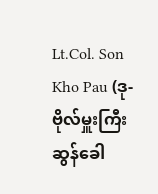Lt.Col. Son Kho Pau (ဒု-ဗိုလ်မှူးကြီး ဆွန်ခေါ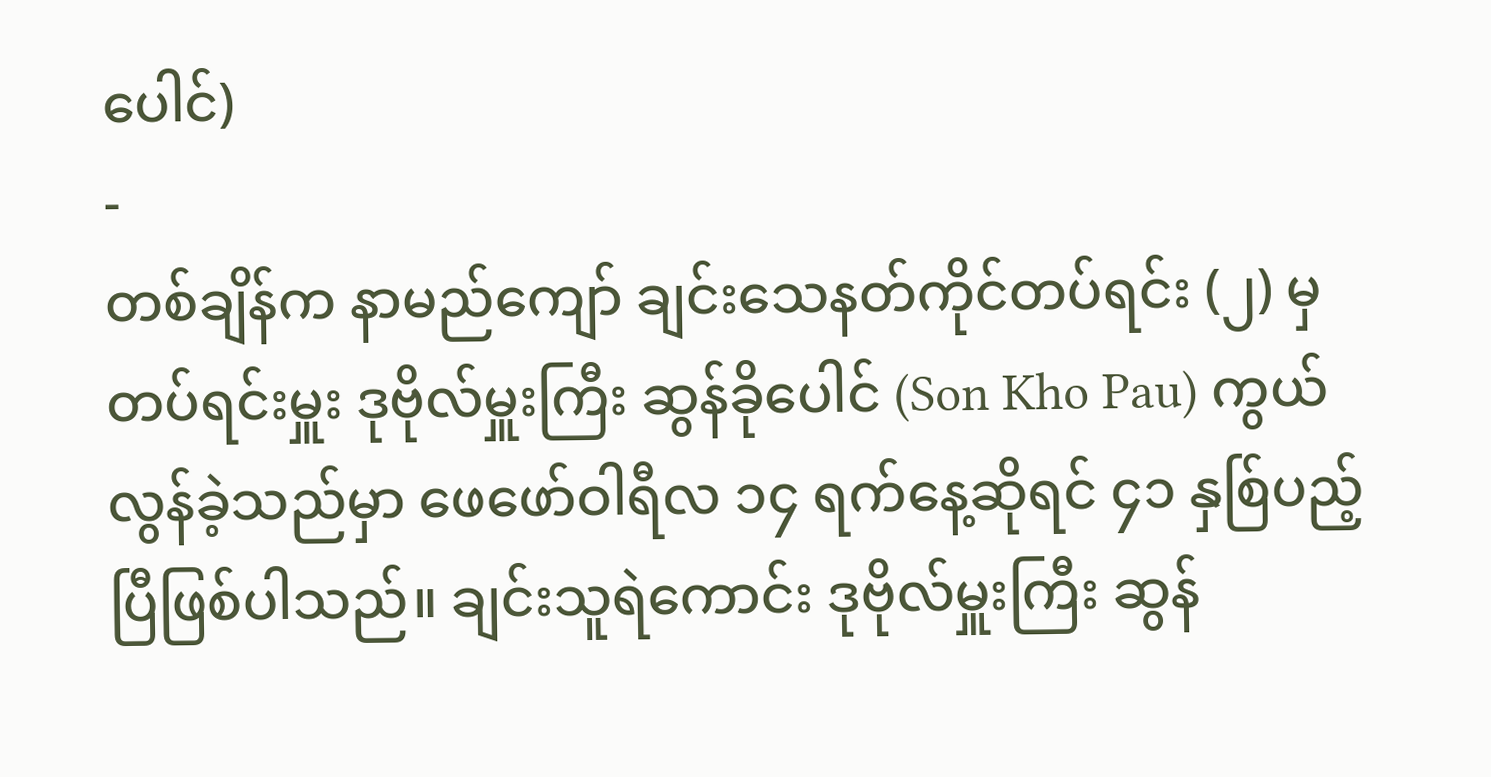ပေါင်)
-
တစ်ချိန်က နာမည်ကျော် ချင်းသေနတ်ကိုင်တပ်ရင်း (၂) မှ တပ်ရင်းမှူး ဒုဗိုလ်မှူးကြီး ဆွန်ခိုပေါင် (Son Kho Pau) ကွယ်လွန်ခဲ့သည်မှာ ဖေဖော်ဝါရီလ ၁၄ ရက်နေ့ဆိုရင် ၄၁ နှစ်ြပည့်ပြီဖြစ်ပါသည်။ ချင်းသူရဲကောင်း ဒုဗိုလ်မှူးကြီး ဆွန်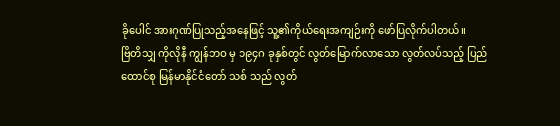ခိုပေါင် အားဂုဏ်ပြုသည့်အနေဖြင့် သူ့၏ကိုယ်ရေးအကျဉ်းကို ဖော်ပြလိုက်ပါတယ်။
ဗြိတိသျှ ကိုလိုနီ ကျွန်ဘဝ မှ ၁၉၄ဂ ခုနှစ်တွင် လွတ်မြောက်လာသော လွတ်လပ်သည့် ပြည် ထောင်စု မြန်မာနိုင်ငံတော် သစ် သည် လွတ်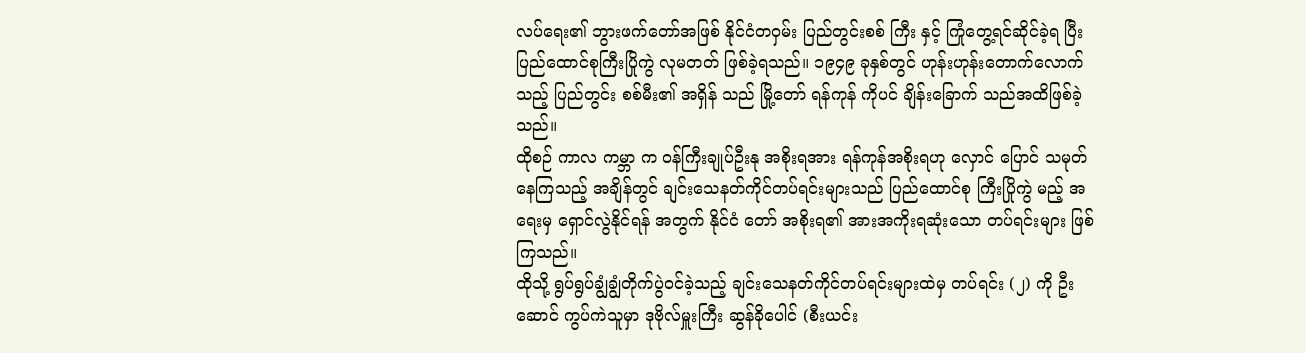လပ်ရေး၏ ဘွားဖက်တော်အဖြစ် နိုင်ငံတဝှမ်း ပြည်တွင်းစစ် ကြီး နှင့် ကြုံတွေ့ရင်ဆိုင်ခဲ့ရ ပြီး ပြည်ထောင်စုကြီးပြိုကွဲ လုမတတ် ဖြစ်ခဲ့ရသည်။ ၁၉၄၉ ခုနှစ်တွင် ဟုန်းဟုန်းတောက်လောက်သည့် ပြည်တွင်း စစ်မီး၏ အရှိန် သည် မြို့တော် ရန်ကုန် ကိုပင် ချိန်းခြောက် သည်အထိဖြစ်ခဲ့သည်။
ထိုစဉ် ကာလ ကမ္ဘာ က ဝန်ကြီးချုပ်ဦးနု အစိုးရအား ရန်ကုန်အစိုးရဟု လှောင် ပြောင် သမုတ် နေကြသည့် အချိန်တွင် ချင်းသေနတ်ကိုင်တပ်ရင်းများသည် ပြည်ထောင်စု ကြီးပြိုကွဲ မည့် အရေးမှ ရှောင်လွဲနိုင်ရန် အတွက် နိုင်ငံ တော် အစိုးရ၏ အားအကိုးရဆုံးသော တပ်ရင်းများ ဖြစ် ကြသည်။
ထိုသို့ ရွပ်ရွပ်ချွံချွံတိုက်ပွဲဝင်ခဲ့သည့် ချင်းသေနတ်ကိုင်တပ်ရင်းများထဲမှ တပ်ရင်း (၂) ကို ဦးဆောင် ကွပ်ကဲသူမှာ ဒုဗိုလ်မှူးကြီး ဆွန်ခိုပေါင် (စီးယင်း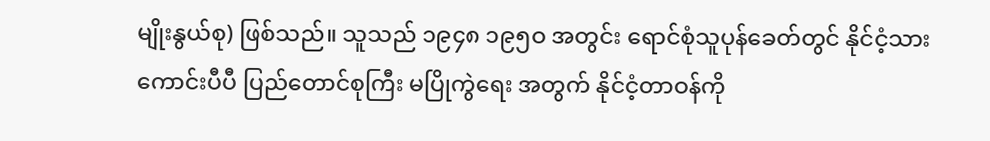မျိုးနွယ်စု) ဖြစ်သည်။ သူသည် ၁၉၄၈ ၁၉၅ဝ အတွင်း ရောင်စုံသူပုန်ခေတ်တွင် နိုင်ငံ့သားကောင်းပီပီ ပြည်တောင်စုကြီး မပြိုကွဲရေး အတွက် နိုင်ငံ့တာဝန်ကို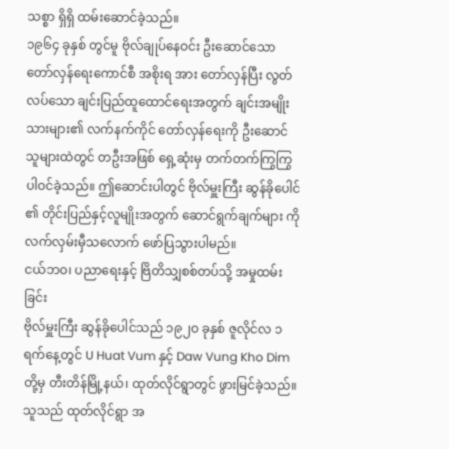သစ္စာ ရှိရှိ ထမ်းဆောင်ခဲ့သည်။
၁၉၆၄ ခုနှစ် တွင်မူ ဗိုလ်ချုပ်နေဝင်း ဦးဆောင်သော တော်လှန်ရေးကောင်စီ အစိုးရ အား တော်လှန်ပြီး လွတ်လပ်သော ချင်းပြည်ထူထောင်ရေးအတွက် ချင်းအမျိုးသားများ၏ လက်နက်ကိုင် တော်လှန်ရေးကို ဦးဆောင် သူများထဲတွင် တဦးအဖြစ် ရှေ့ဆုံးမှ တက်တက်ကြွကြွ ပါဝင်ခဲ့သည်။ ဤဆောင်းပါတွင် ဗိုလ်မှူးကြီး ဆွန်ခိုပေါင် ၏ တိုင်းပြည်နှင့်လူမျိုးအတွက် ဆောင်ရွက်ချက်များ ကို လက်လှမ်းမှီသလောက် ဖော်ပြသွားပါမည်။
ငယ်ဘဝ၊ ပညာရေးနှင့် ဗြိတိသျှစစ်တပ်သို့ အမှုထမ်းခြင်း
ဗိုလ်မှူးကြီး ဆွန်ခိုပေါင်သည် ၁၉၂ဝ ခုနှစ် ဇူလိုင်လ ၁ ရက်နေ့တွင် U Huat Vum နှင့် Daw Vung Kho Dim တို့မှ တီးတိန်မြို့နယ်၊ ထုတ်လိုင်ရွာတွင် ဖွားမြင်ခဲ့သည်။ သူသည် ထုတ်လိုင်ရွာ အ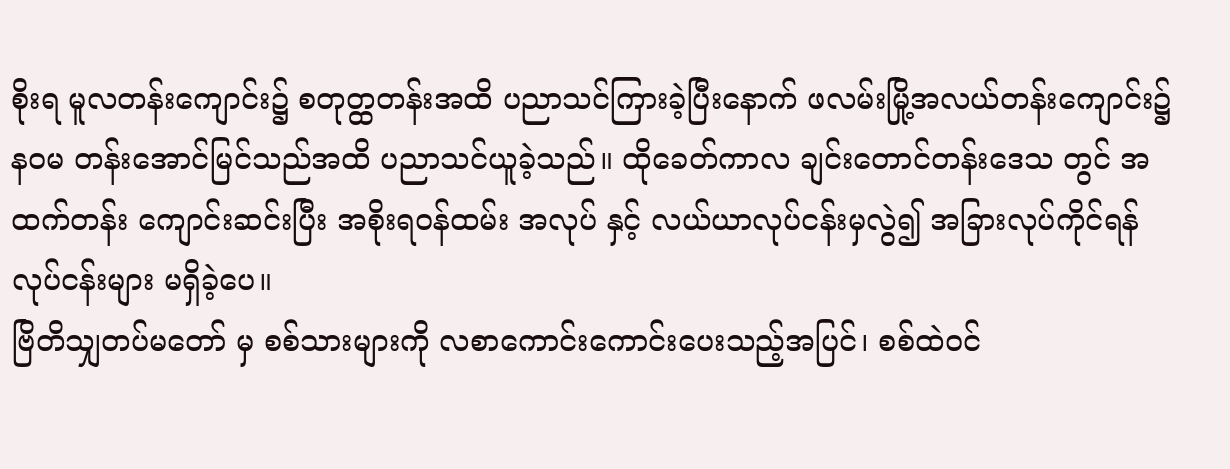စိုးရ မူလတန်းကျောင်း၌ စတုတ္ထတန်းအထိ ပညာသင်ကြားခဲ့ပြီးနောက် ဖလမ်းမြို့အလယ်တန်းကျောင်း၌ နဝမ တန်းအောင်မြင်သည်အထိ ပညာသင်ယူခဲ့သည်။ ထိုခေတ်ကာလ ချင်းတောင်တန်းဒေသ တွင် အထက်တန်း ကျောင်းဆင်းပြီး အစိုးရဝန်ထမ်း အလုပ် နှင့် လယ်ယာလုပ်ငန်းမှလွဲ၍ အခြားလုပ်ကိုင်ရန် လုပ်ငန်းများ မရှိခဲ့ပေ။
ဗြိတိသျှတပ်မတော် မှ စစ်သားများကို လစာကောင်းကောင်းပေးသည့်အပြင်၊ စစ်ထဲဝင်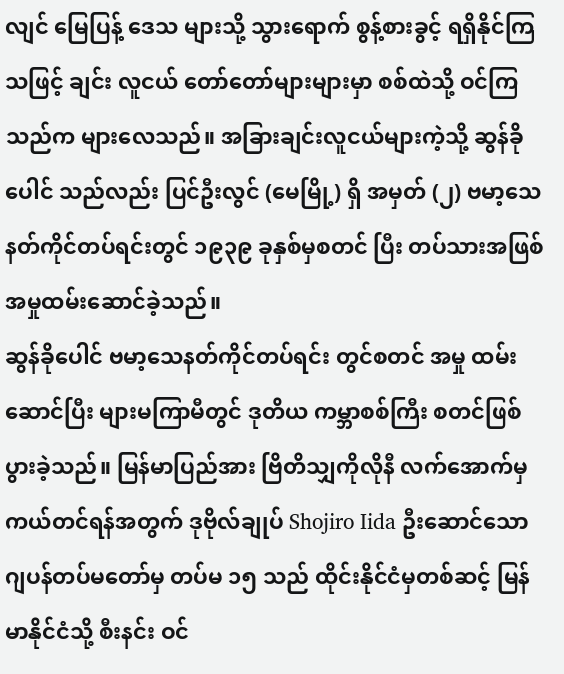လျင် မြေပြန့် ဒေသ များသို့ သွားရောက် စွန့်စားခွင့် ရရှိနိုင်ကြသဖြင့် ချင်း လူငယ် တော်တော်များများမှာ စစ်ထဲသို့ ဝင်ကြ သည်က များလေသည်။ အခြားချင်းလူငယ်များကဲ့သို့ ဆွန်ခိုပေါင် သည်လည်း ပြင်ဦးလွင် (မေမြို့) ရှိ အမှတ် (၂) ဗမာ့သေနတ်ကိုင်တပ်ရင်းတွင် ၁၉၃၉ ခုနှစ်မှစတင် ပြီး တပ်သားအဖြစ် အမှုထမ်းဆောင်ခဲ့သည်။
ဆွန်ခိုပေါင် ဗမာ့သေနတ်ကိုင်တပ်ရင်း တွင်စတင် အမှု ထမ်းဆောင်ပြီး များမကြာမီတွင် ဒုတိယ ကမ္ဘာစစ်ကြီး စတင်ဖြစ်ပွားခဲ့သည်။ မြန်မာပြည်အား ဗြိတိသျှကိုလိုနီ လက်အောက်မှ ကယ်တင်ရန်အတွက် ဒုဗိုလ်ချုပ် Shojiro Iida ဦးဆောင်သော ဂျပန်တပ်မတော်မှ တပ်မ ၁၅ သည် ထိုင်းနိုင်ငံမှတစ်ဆင့် မြန်မာနိုင်ငံသို့ စီးနင်း ဝင်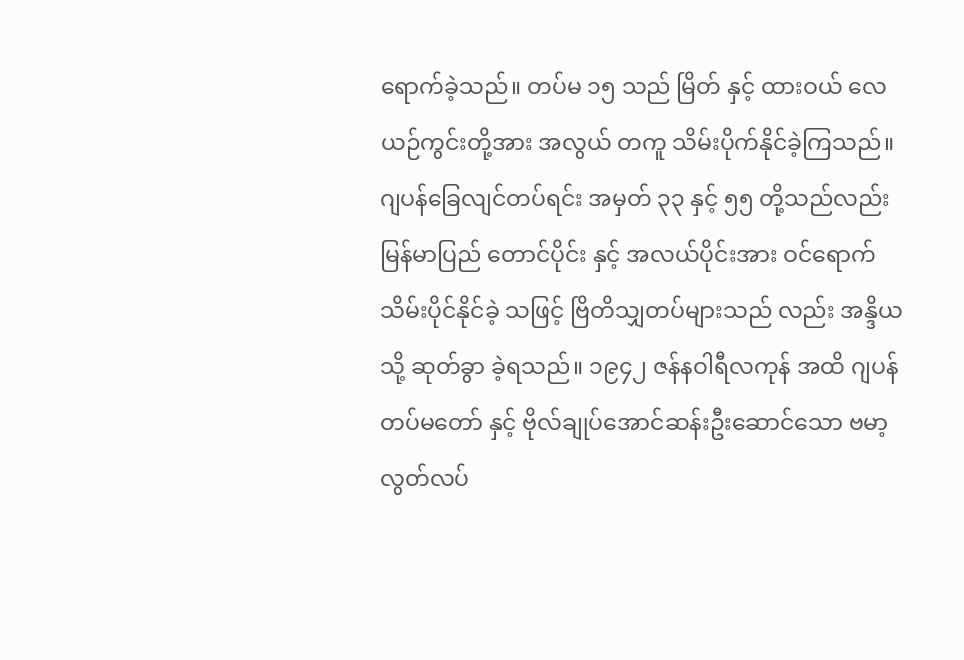ရောက်ခဲ့သည်။ တပ်မ ၁၅ သည် မြိတ် နှင့် ထားဝယ် လေယဉ်ကွင်းတို့အား အလွယ် တကူ သိမ်းပိုက်နိုင်ခဲ့ကြသည်။
ဂျပန်ခြေလျင်တပ်ရင်း အမှတ် ၃၃ နှင့် ၅၅ တို့သည်လည်း မြန်မာပြည် တောင်ပိုင်း နှင့် အလယ်ပိုင်းအား ဝင်ရောက်သိမ်းပိုင်နိုင်ခဲ့ သဖြင့် ဗြိတိသျှတပ်များသည် လည်း အန္ဒိယသို့ ဆုတ်ခွာ ခဲ့ရသည်။ ၁၉၄၂ ဇန်နဝါရီလကုန် အထိ ဂျပန်တပ်မတော် နှင့် ဗိုလ်ချုပ်အောင်ဆန်းဦးဆောင်သော ဗမာ့ လွတ်လပ်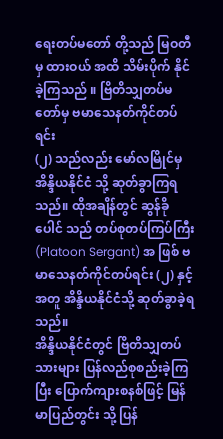ရေးတပ်မတော် တို့သည် မြဝတီ မှ ထားဝယ် အထိ သိမ်းပိုက် နိုင်ခဲ့ကြသည် ။ ဗြိတိသျှတပ်မတော်မှ ဗမာသေနတ်ကိုင်တပ်ရင်း
(၂) သည်လည်း မော်လမြိုင်မှ အိန္ဒိယနိုင်ငံ သို့ ဆုတ်ခွာကြရသည်။ ထိုအချိန်တွင် ဆွန်ခိုပေါင် သည် တပ်စုတပ်ကြပ်ကြီး (Platoon Sergant) အ ဖြစ် ဗမာသေနတ်ကိုင်တပ်ရင်း (၂) နှင့်အတူ အိန္ဒိယနိုင်ငံသို့ ဆုတ်ခွာခဲ့ရသည်။
အိန္ဒိယနိုင်ငံတွင် ဗြိတိသျှတပ်သားများ ပြန်လည်စုစည်းခဲ့ကြပြီး ပြောက်ကျားစနစ်ဖြင့် မြန်မာပြည်တွင်း သို့ ပြန်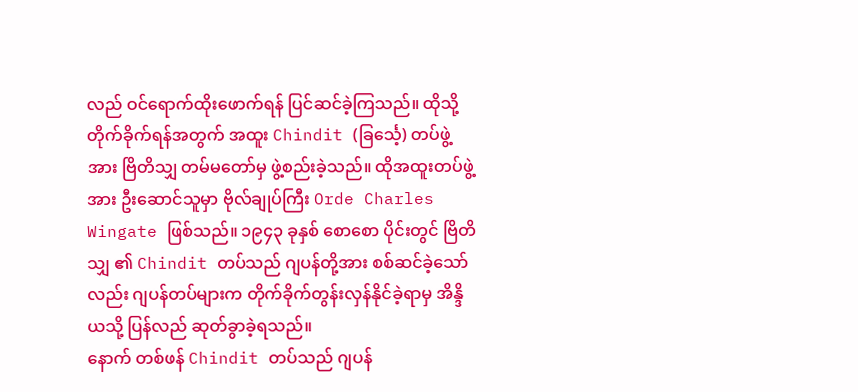လည် ဝင်ရောက်ထိုးဖောက်ရန် ပြင်ဆင်ခဲ့ကြသည်။ ထိုသို့တိုက်ခိုက်ရန်အတွက် အထူး Chindit (ခြင်္သေ့) တပ်ဖွဲ့အား ဗြိတိသျှ တမ်မတော်မှ ဖွဲ့စည်းခဲ့သည်။ ထိုအထူးတပ်ဖွဲ့အား ဦးဆောင်သူမှာ ဗိုလ်ချုပ်ကြီး Orde Charles Wingate ဖြစ်သည်။ ၁၉၄၃ ခုနှစ် စောစော ပိုင်းတွင် ဗြိတိသျှ ၏ Chindit တပ်သည် ဂျပန်တို့အား စစ်ဆင်ခဲ့သော်လည်း ဂျပန်တပ်များက တိုက်ခိုက်တွန်းလှန်နိုင်ခဲ့ရာမှ အိန္ဒိယသို့ ပြန်လည် ဆုတ်ခွာခဲ့ရသည်။
နောက် တစ်ဖန် Chindit တပ်သည် ဂျပန်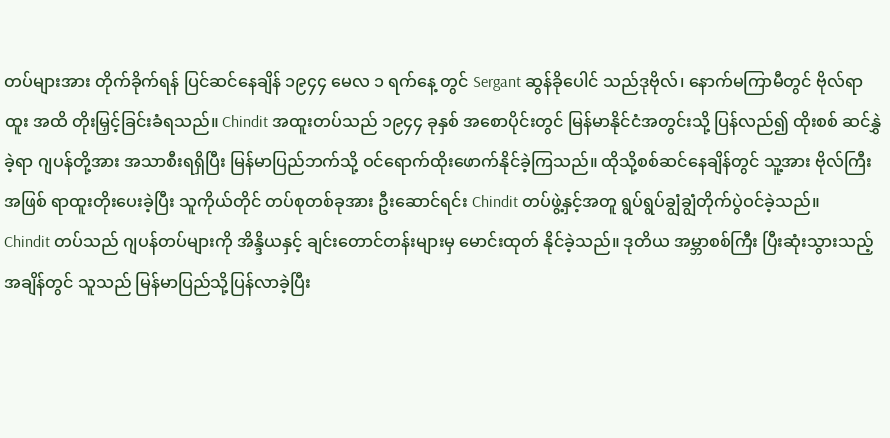တပ်များအား တိုက်ခိုက်ရန် ပြင်ဆင်နေချိန် ၁၉၄၄ မေလ ၁ ရက်နေ့ တွင် Sergant ဆွန်ခိုပေါင် သည်ဒုဗိုလ်၊ နောက်မကြာမီတွင် ဗိုလ်ရာထူး အထိ တိုးမြှင့်ခြင်းခံရသည်။ Chindit အထူးတပ်သည် ၁၉၄၄ ခုနှစ် အစောပိုင်းတွင် မြန်မာနိုင်ငံအတွင်းသို့ ပြန်လည်၍ ထိုးစစ် ဆင်နွှဲခဲ့ရာ ဂျပန်တို့အား အသာစီးရရှိပြီး မြန်မာပြည်ဘက်သို့ ဝင်ရောက်ထိုးဖောက်နိုင်ခဲ့ကြသည်။ ထိုသို့စစ်ဆင်နေချိန်တွင် သူ့အား ဗိုလ်ကြီးအဖြစ် ရာထူးတိုးပေးခဲ့ပြီး သူကိုယ်တိုင် တပ်စုတစ်ခုအား ဦးဆောင်ရင်း Chindit တပ်ဖွဲ့နှင့်အတူ ရွပ်ရွပ်ချွံချွံတိုက်ပွဲဝင်ခဲ့သည်။
Chindit တပ်သည် ဂျပန်တပ်များကို အိန္ဒိယနှင့် ချင်းတောင်တန်းများမှ မောင်းထုတ် နိုင်ခဲ့သည်။ ဒုတိယ အမ္ဘာစစ်ကြီး ပြီးဆုံးသွားသည့်အချိန်တွင် သူသည် မြန်မာပြည်သို့ပြန်လာခဲ့ပြီး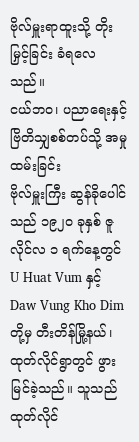ဗိုလ်မှူးရာထူးသို့ တိုးမြှင့်ခြင်း ခံရလေသည်။
ငယ်ဘဝ၊ ပညာရေးနှင့် ဗြိတိသျှစစ်တပ်သို့ အမှုထမ်းခြင်း
ဗိုလ်မှူးကြီး ဆွန်ခိုပေါင်သည် ၁၉၂ဝ ခုနှစ် ဇူလိုင်လ ၁ ရက်နေ့တွင် U Huat Vum နှင့် Daw Vung Kho Dim တို့မှ တီးတိန်မြို့နယ်၊ ထုတ်လိုင်ရွာတွင် ဖွားမြင်ခဲ့သည်။ သူသည် ထုတ်လိုင်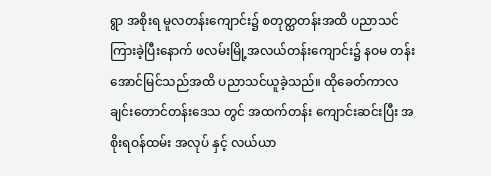ရွာ အစိုးရ မူလတန်းကျောင်း၌ စတုတ္ထတန်းအထိ ပညာသင်ကြားခဲ့ပြီးနောက် ဖလမ်းမြို့အလယ်တန်းကျောင်း၌ နဝမ တန်းအောင်မြင်သည်အထိ ပညာသင်ယူခဲ့သည်။ ထိုခေတ်ကာလ ချင်းတောင်တန်းဒေသ တွင် အထက်တန်း ကျောင်းဆင်းပြီး အစိုးရဝန်ထမ်း အလုပ် နှင့် လယ်ယာ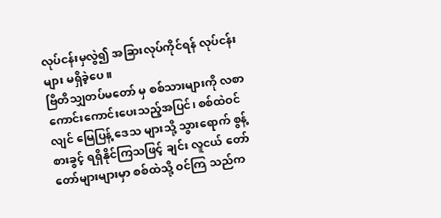လုပ်ငန်းမှလွဲ၍ အခြားလုပ်ကိုင်ရန် လုပ်ငန်းများ မရှိခဲ့ပေ။
ဗြိတိသျှတပ်မတော် မှ စစ်သားများကို လစာကောင်းကောင်းပေးသည့်အပြင်၊ စစ်ထဲဝင်လျင် မြေပြန့် ဒေသ များသို့ သွားရောက် စွန့်စားခွင့် ရရှိနိုင်ကြသဖြင့် ချင်း လူငယ် တော်တော်များများမှာ စစ်ထဲသို့ ဝင်ကြ သည်က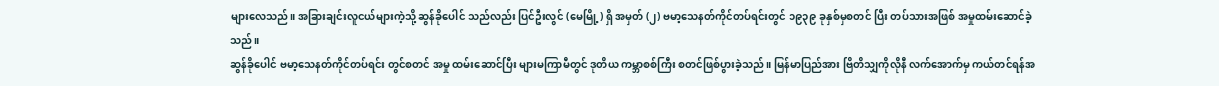များလေသည်။ အခြားချင်းလူငယ်များကဲ့သို့ ဆွန်ခိုပေါင် သည်လည်း ပြင်ဦးလွင် (မေမြို့) ရှိ အမှတ် (၂) ဗမာ့သေနတ်ကိုင်တပ်ရင်းတွင် ၁၉၃၉ ခုနှစ်မှစတင် ပြီး တပ်သားအဖြစ် အမှုထမ်းဆောင်ခဲ့သည်။
ဆွန်ခိုပေါင် ဗမာ့သေနတ်ကိုင်တပ်ရင်း တွင်စတင် အမှု ထမ်းဆောင်ပြီး များမကြာမီတွင် ဒုတိယ ကမ္ဘာစစ်ကြီး စတင်ဖြစ်ပွားခဲ့သည်။ မြန်မာပြည်အား ဗြိတိသျှကိုလိုနီ လက်အောက်မှ ကယ်တင်ရန်အ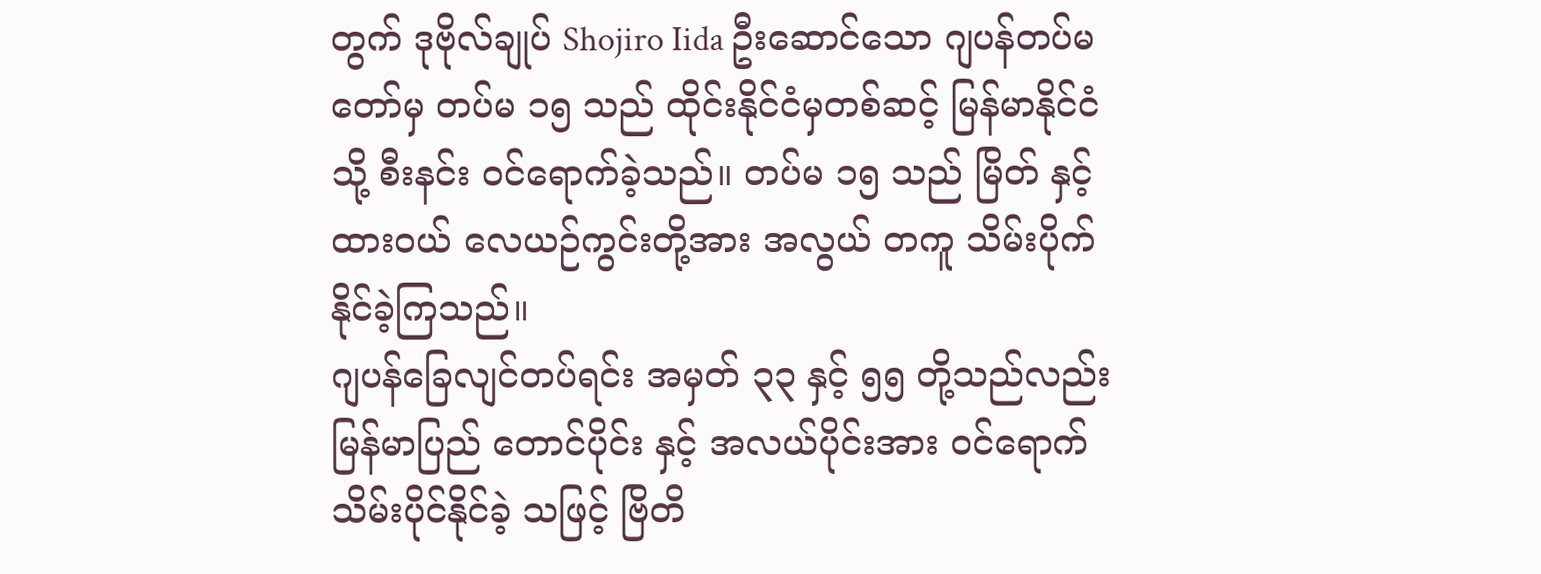တွက် ဒုဗိုလ်ချုပ် Shojiro Iida ဦးဆောင်သော ဂျပန်တပ်မတော်မှ တပ်မ ၁၅ သည် ထိုင်းနိုင်ငံမှတစ်ဆင့် မြန်မာနိုင်ငံသို့ စီးနင်း ဝင်ရောက်ခဲ့သည်။ တပ်မ ၁၅ သည် မြိတ် နှင့် ထားဝယ် လေယဉ်ကွင်းတို့အား အလွယ် တကူ သိမ်းပိုက်နိုင်ခဲ့ကြသည်။
ဂျပန်ခြေလျင်တပ်ရင်း အမှတ် ၃၃ နှင့် ၅၅ တို့သည်လည်း မြန်မာပြည် တောင်ပိုင်း နှင့် အလယ်ပိုင်းအား ဝင်ရောက်သိမ်းပိုင်နိုင်ခဲ့ သဖြင့် ဗြိတိ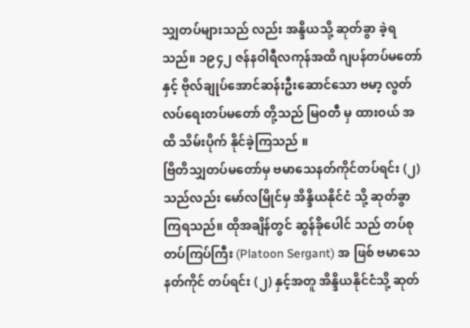သျှတပ်များသည် လည်း အန္ဒိယသို့ ဆုတ်ခွာ ခဲ့ရသည်။ ၁၉၄၂ ဇန်နဝါရီလကုန်အထိ ဂျပန်တပ်မတော် နှင့် ဗိုလ်ချုပ်အောင်ဆန်းဦးဆောင်သော ဗမာ့ လွတ်လပ်ရေးတပ်မတော် တို့သည် မြဝတီ မှ ထားဝယ် အထိ သိမ်းပိုက် နိုင်ခဲ့ကြသည် ။
ဗြိတိသျှတပ်မတော်မှ ဗမာသေနတ်ကိုင်တပ်ရင်း (၂) သည်လည်း မော်လမြိုင်မှ အိန္ဒိယနိုင်ငံ သို့ ဆုတ်ခွာ ကြရသည်။ ထိုအချိန်တွင် ဆွန်ခိုပေါင် သည် တပ်စုတပ်ကြပ်ကြီး (Platoon Sergant) အ ဖြစ် ဗမာသေနတ်ကိုင် တပ်ရင်း (၂) နှင့်အတူ အိန္ဒိယနိုင်ငံသို့ ဆုတ်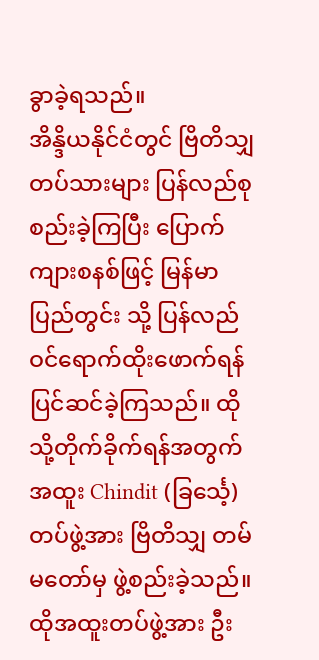ခွာခဲ့ရသည်။
အိန္ဒိယနိုင်ငံတွင် ဗြိတိသျှတပ်သားများ ပြန်လည်စုစည်းခဲ့ကြပြီး ပြောက်ကျားစနစ်ဖြင့် မြန်မာပြည်တွင်း သို့ ပြန်လည် ဝင်ရောက်ထိုးဖောက်ရန် ပြင်ဆင်ခဲ့ကြသည်။ ထိုသို့တိုက်ခိုက်ရန်အတွက် အထူး Chindit (ခြင်္သေ့) တပ်ဖွဲ့အား ဗြိတိသျှ တမ်မတော်မှ ဖွဲ့စည်းခဲ့သည်။
ထိုအထူးတပ်ဖွဲ့အား ဦး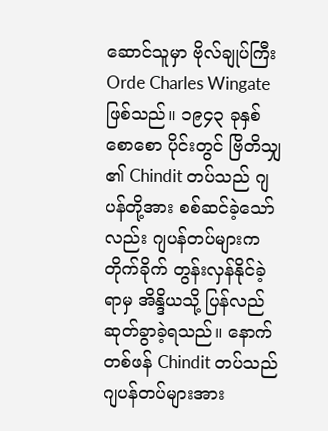ဆောင်သူမှာ ဗိုလ်ချုပ်ကြီး Orde Charles Wingate ဖြစ်သည်။ ၁၉၄၃ ခုနှစ် စောစော ပိုင်းတွင် ဗြိတိသျှ ၏ Chindit တပ်သည် ဂျပန်တို့အား စစ်ဆင်ခဲ့သော်လည်း ဂျပန်တပ်များက တိုက်ခိုက် တွန်းလှန်နိုင်ခဲ့ရာမှ အိန္ဒိယသို့ ပြန်လည် ဆုတ်ခွာခဲ့ရသည်။ နောက် တစ်ဖန် Chindit တပ်သည် ဂျပန်တပ်များအား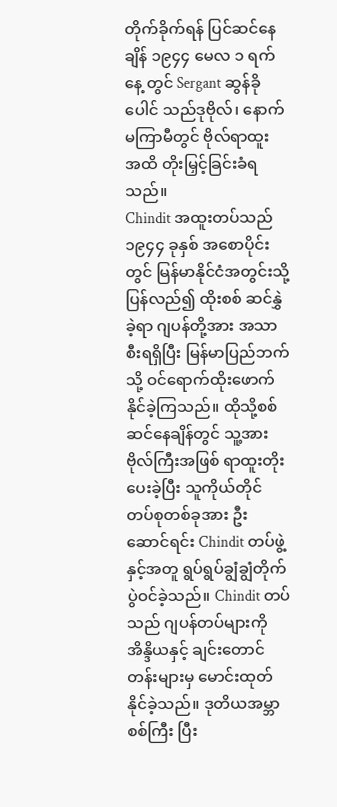တိုက်ခိုက်ရန် ပြင်ဆင်နေချိန် ၁၉၄၄ မေလ ၁ ရက်နေ့ တွင် Sergant ဆွန်ခိုပေါင် သည်ဒုဗိုလ်၊ နောက်မကြာမီတွင် ဗိုလ်ရာထူး အထိ တိုးမြှင့်ခြင်းခံရသည်။
Chindit အထူးတပ်သည် ၁၉၄၄ ခုနှစ် အစောပိုင်းတွင် မြန်မာနိုင်ငံအတွင်းသို့ ပြန်လည်၍ ထိုးစစ် ဆင်နွှဲခဲ့ရာ ဂျပန်တို့အား အသာစီးရရှိပြီး မြန်မာပြည်ဘက်သို့ ဝင်ရောက်ထိုးဖောက်နိုင်ခဲ့ကြသည်။ ထိုသို့စစ်ဆင်နေချိန်တွင် သူ့အား ဗိုလ်ကြီးအဖြစ် ရာထူးတိုးပေးခဲ့ပြီး သူကိုယ်တိုင် တပ်စုတစ်ခုအား ဦးဆောင်ရင်း Chindit တပ်ဖွဲ့နှင့်အတူ ရွပ်ရွပ်ချွံချွံတိုက်ပွဲဝင်ခဲ့သည်။ Chindit တပ်သည် ဂျပန်တပ်များကို အိန္ဒိယနှင့် ချင်းတောင်တန်းများမှ မောင်းထုတ် နိုင်ခဲ့သည်။ ဒုတိယအမ္ဘာစစ်ကြီး ပြီး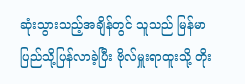ဆုံးသွားသည့်အချိန်တွင် သူသည် မြန်မာပြည်သို့ပြန်လာခဲ့ပြီး ဗိုလ်မှူးရာထူးသို့ တိုး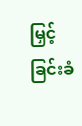မြှင့်ခြင်းခံ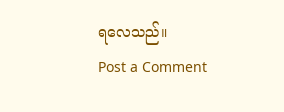ရလေသည်။
Post a Comment